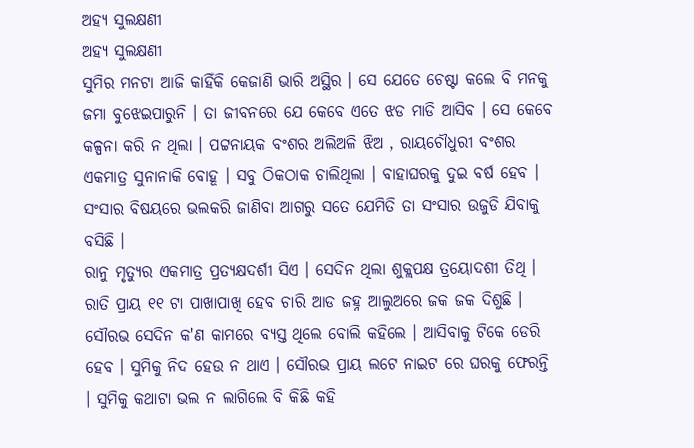ଅହ୍ୟ ସୁଲକ୍ଷଣୀ
ଅହ୍ୟ ସୁଲକ୍ଷଣୀ
ସୁମିର ମନଟା ଆଜି କାହିଁକି କେଜାଣି ଭାରି ଅସ୍ଥିର । ସେ ଯେତେ ଚେଷ୍ଟା କଲେ ବି ମନକୁ ଜମା ବୁଝେଇପାରୁନି । ତା ଜୀବନରେ ଯେ କେବେ ଏତେ ଝଡ ମାଡି ଆସିବ । ସେ କେବେ କଳ୍ପନା କରି ନ ଥିଲା । ପଟ୍ଟନାୟକ ବଂଶର ଅଲିଅଳି ଝିଅ , ରାୟଚୌଧୁରୀ ବଂଶର ଏକମାତ୍ର ସୁନାନାକି ବୋହୂ । ସବୁ ଠିକଠାକ ଚାଲିଥିଲା । ବାହାଘରକୁ ଦୁଇ ବର୍ଷ ହେବ । ସଂସାର ବିଷୟରେ ଭଲକରି ଜାଣିବା ଆଗରୁ ସତେ ଯେମିତି ତା ସଂସାର ଉଜୁଡି ଯିବାକୁ ବସିଛି ।
ରାନୁ ମୃତ୍ୟୁର ଏକମାତ୍ର ପ୍ରତ୍ୟକ୍ଷଦର୍ଶୀ ସିଏ । ସେଦିନ ଥିଲା ଶୁକ୍ଲପକ୍ଷ ତ୍ରୟୋଦଶୀ ତିଥି । ରାତି ପ୍ରାୟ ୧୧ ଟା ପାଖାପାଖି ହେବ ଚାରି ଆଡ ଜହ୍ନ ଆଲୁଅରେ ଜକ ଜକ ଦିଶୁଛି । ସୌରଭ ସେଦିନ କ'ଣ କାମରେ ବ୍ୟସ୍ତ ଥିଲେ ବୋଲି କହିଲେ । ଆସିବାକୁ ଟିକେ ଡେରି ହେବ । ସୁମିକୁ ନିଦ ହେଉ ନ ଥାଏ । ସୌରଭ ପ୍ରାୟ ଲଟେ ନାଇଟ ରେ ଘରକୁ ଫେରନ୍ତି । ସୁମିକୁ କଥାଟା ଭଲ ନ ଲାଗିଲେ ବି କିଛି କହି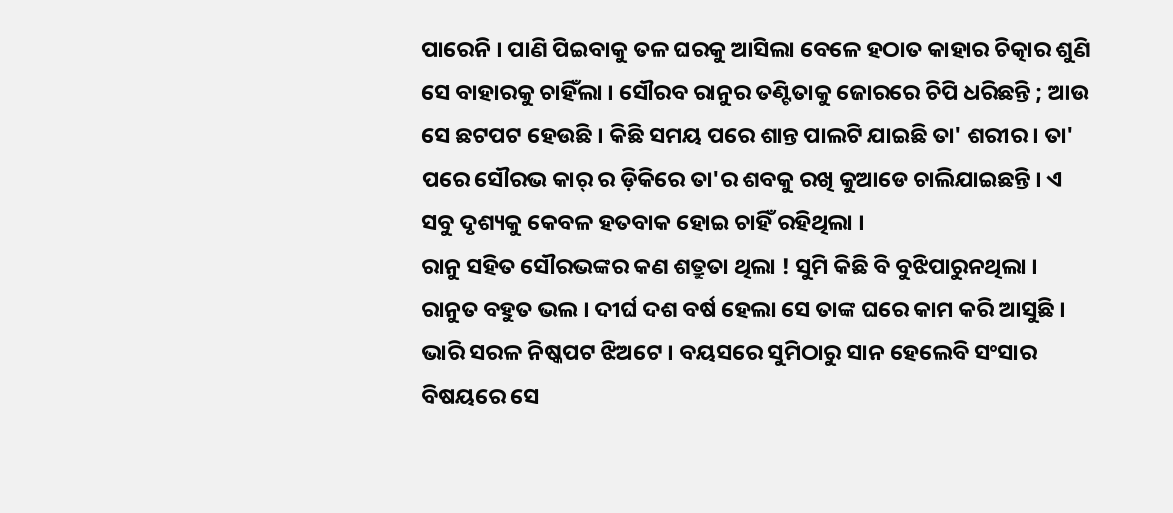ପାରେନି । ପାଣି ପିଇବାକୁ ତଳ ଘରକୁ ଆସିଲା ବେଳେ ହଠାତ କାହାର ଚିତ୍କାର ଶୁଣି ସେ ବାହାରକୁ ଚାହିଁଲା । ସୌରବ ରାନୁର ତଣ୍ଟିତାକୁ ଜୋରରେ ଚିପି ଧରିଛନ୍ତି ; ଆଉ ସେ ଛଟପଟ ହେଉଛି । କିଛି ସମୟ ପରେ ଶାନ୍ତ ପାଲଟି ଯାଇଛି ତା' ଶରୀର । ତା' ପରେ ସୌରଭ କାର୍ ର ଡ଼ିକିରେ ତା'ର ଶବକୁ ରଖି କୁଆଡେ ଚାଲିଯାଇଛନ୍ତି । ଏ ସବୁ ଦୃଶ୍ୟକୁ କେବଳ ହତବାକ ହୋଇ ଚାହିଁ ରହିଥିଲା ।
ରାନୁ ସହିତ ସୌରଭଙ୍କର କଣ ଶତ୍ରୁତା ଥିଲା ! ସୁମି କିଛି ବି ବୁଝିପାରୁନଥିଲା । ରାନୁତ ବହୁତ ଭଲ । ଦୀର୍ଘ ଦଶ ବର୍ଷ ହେଲା ସେ ତାଙ୍କ ଘରେ କାମ କରି ଆସୁଛି । ଭାରି ସରଳ ନିଷ୍କପଟ ଝିଅଟେ । ବୟସରେ ସୁମିଠାରୁ ସାନ ହେଲେବି ସଂସାର ବିଷୟରେ ସେ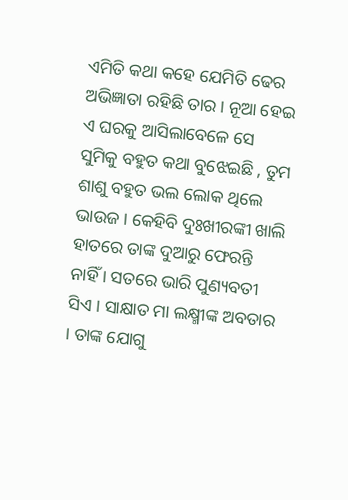ଏମିତି କଥା କହେ ଯେମିତି ଢେର ଅଭିଜ୍ଞାତା ରହିଛି ତାର । ନୂଆ ହେଇ ଏ ଘରକୁ ଆସିଲାବେଳେ ସେ ସୁମିକୁ ବହୁତ କଥା ବୁଝେଇଛି , ତୁମ ଶାଶୁ ବହୁତ ଭଲ ଲୋକ ଥିଲେ ଭାଉଜ । କେହିବି ଦୁଃଖୀରଙ୍କୀ ଖାଲି ହାତରେ ତାଙ୍କ ଦୁଆରୁ ଫେରନ୍ତି ନାହିଁ । ସତରେ ଭାରି ପୁଣ୍ୟବତୀ ସିଏ । ସାକ୍ଷାତ ମା ଲକ୍ଷ୍ମୀଙ୍କ ଅବତାର । ତାଙ୍କ ଯୋଗୁ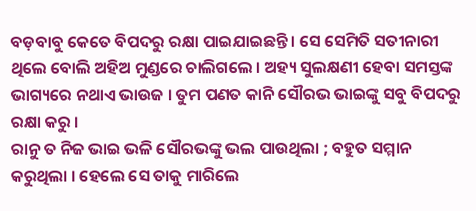ବଡ଼ବାବୁ କେତେ ବିପଦରୁ ରକ୍ଷା ପାଇଯାଇଛନ୍ତି । ସେ ସେମିତି ସତୀନାରୀ ଥିଲେ ବୋଲି ଅହିଅ ମୁଣ୍ଡରେ ଚାଲିଗଲେ । ଅହ୍ୟ ସୁଲକ୍ଷଣୀ ହେବା ସମସ୍ତଙ୍କ ଭାଗ୍ୟରେ ନଥାଏ ଭାଉଜ । ତୁମ ପଣତ କାନି ସୌରଭ ଭାଇଙ୍କୁ ସବୁ ବିପଦରୁ ରକ୍ଷା କରୁ ।
ରାନୁ ତ ନିଜ ଭାଇ ଭଳି ସୌରଭଙ୍କୁ ଭଲ ପାଉଥିଲା ; ବହୁତ ସମ୍ମାନ କରୁଥିଲା । ହେଲେ ସେ ତାକୁ ମାରିଲେ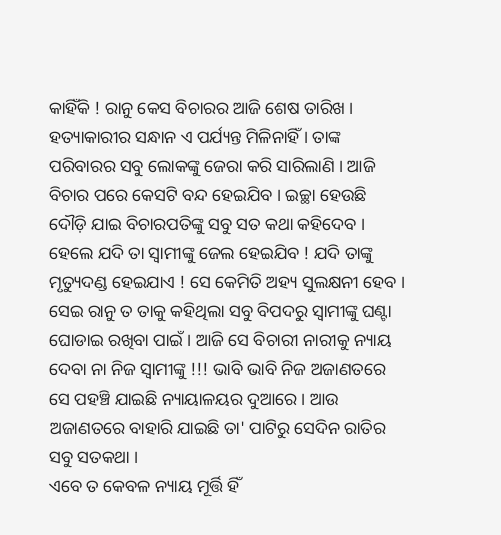କାହିଁକି ! ରାନୁ କେସ ବିଚାରର ଆଜି ଶେଷ ତାରିଖ । ହତ୍ୟାକାରୀର ସନ୍ଧାନ ଏ ପର୍ଯ୍ୟନ୍ତ ମିଳିନାହିଁ । ତାଙ୍କ ପରିବାରର ସବୁ ଲୋକଙ୍କୁ ଜେରା କରି ସାରିଲାଣି । ଆଜି ବିଚାର ପରେ କେସଟି ବନ୍ଦ ହେଇଯିବ । ଇଚ୍ଛା ହେଉଛି ଦୌଡ଼ି ଯାଇ ବିଚାରପତିଙ୍କୁ ସବୁ ସତ କଥା କହିଦେବ । ହେଲେ ଯଦି ତା ସ୍ୱାମୀଙ୍କୁ ଜେଲ ହେଇଯିବ ! ଯଦି ତାଙ୍କୁ ମୃତ୍ୟୁଦଣ୍ଡ ହେଇଯାଏ ! ସେ କେମିତି ଅହ୍ୟ ସୁଲକ୍ଷନୀ ହେବ । ସେଇ ରାନୁ ତ ତାକୁ କହିଥିଲା ସବୁ ବିପଦରୁ ସ୍ୱାମୀଙ୍କୁ ଘଣ୍ଟା ଘୋଡାଇ ରଖିବା ପାଇଁ । ଆଜି ସେ ବିଚାରୀ ନାରୀକୁ ନ୍ୟାୟ ଦେବା ନା ନିଜ ସ୍ୱାମୀଙ୍କୁ !!! ଭାବି ଭାବି ନିଜ ଅଜାଣତରେ ସେ ପହଞ୍ଚି ଯାଇଛି ନ୍ୟାୟାଳୟର ଦୁଆରେ । ଆଉ ଅଜାଣତରେ ବାହାରି ଯାଇଛି ତା' ପାଟିରୁ ସେଦିନ ରାତିର ସବୁ ସତକଥା ।
ଏବେ ତ କେବଳ ନ୍ୟାୟ ମୂର୍ତ୍ତି ହିଁ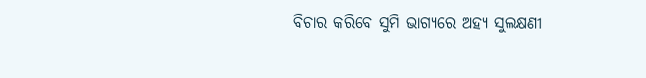ବିଚାର କରିବେ ସୁମି ଭାଗ୍ୟରେ ଅହ୍ୟ ସୁଲକ୍ଷଣୀ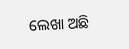ଲେଖା ଅଛି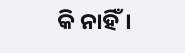କି ନାହିଁ।